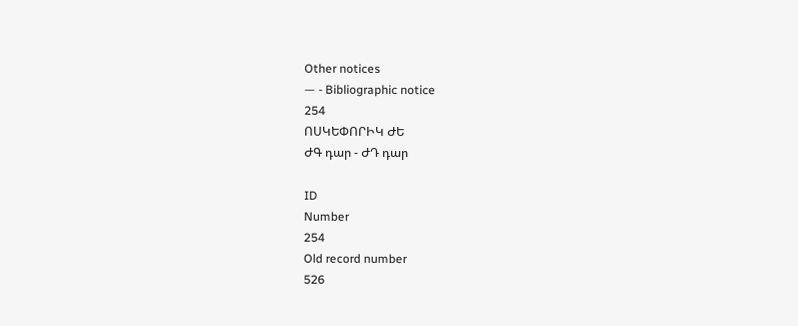Other notices
— - Bibliographic notice
254
ՈՍԿԵՓՈՐԻԿ ԺԵ
ԺԳ դար - ԺԴ դար

ID
Number
254
Old record number
526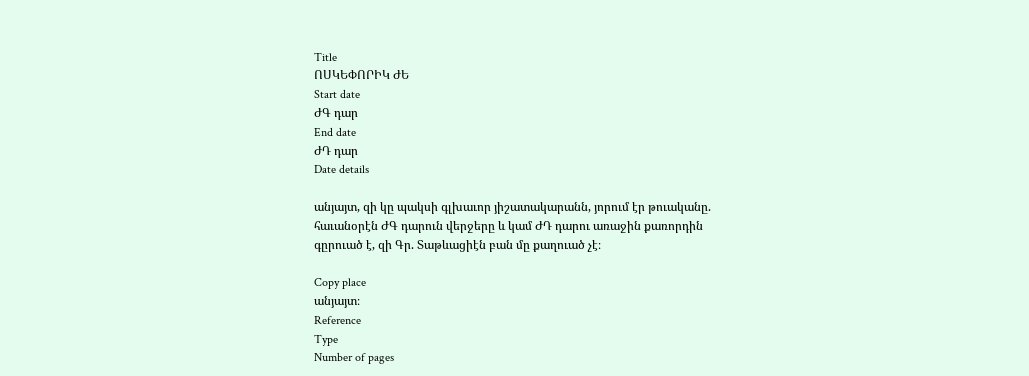Title
ՈՍԿԵՓՈՐԻԿ ԺԵ
Start date
ԺԳ դար
End date
ԺԴ դար
Date details

անյայտ, զի կը պակսի գլխաւոր յիշատակարանն, յորում էր թուականը. հաւանօրէն ԺԳ դարուն վերջերը և կամ ԺԴ դարու առաջին քառորդին գըրուած է, զի Գր. Տաթևացիէն բան մը քաղուած չէ։

Copy place
անյայտ։
Reference
Type
Number of pages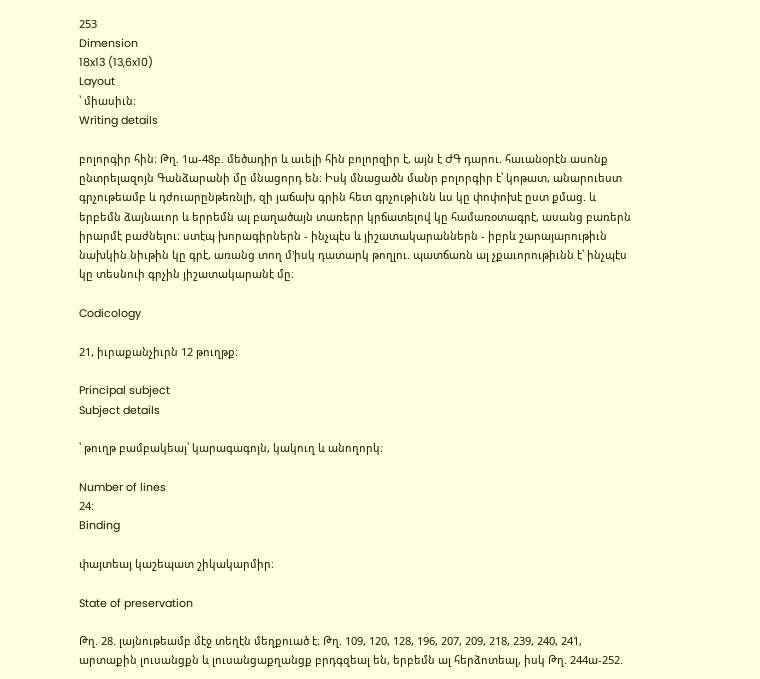253
Dimension
18x13 (13,6x10)
Layout
՝ միասիւն։
Writing details

բոլորգիր հին։ Թղ. 1ա-48բ. մեծադիր և աւելի հին բոլորզիր է, այն է ԺԳ դարու. հաւանօրէն ասոնք ընտրելազոյն Գանձարանի մը մնացորդ են։ Իսկ մնացածն մանր բոլորգիր է՝ կոթատ, անարուեստ գրչութեամբ և դժուարընթեռնլի, զի յաճախ գրին հետ գրչութիւնն ևս կը փոփոխէ ըստ քմաց. և երբեմն ձայնաւոր և երրեմն ալ բաղածայն տառերր կրճատելով կը համառօտագրէ, ասանց բառերն իրարմէ բաժնելու։ ստէպ խորագիրներն - ինչպէս և յիշատակարաններն - իբրև շարայարութիւն նախկին նիւթին կը գրէ, առանց տող մ'իսկ դատարկ թողլու. պատճառն ալ չքաւորութիւնն է՝ ինչպէս կը տեսնուի գրչին յիշատակարանէ մը։

Codicology

21, իւրաքանչիւրն 12 թուղթք։

Principal subject
Subject details

՝ թուղթ բամբակեայ՝ կարագագոյն, կակուղ և անողորկ։

Number of lines
24։
Binding

փայտեայ կաշեպատ շիկակարմիր։

State of preservation

Թղ. 28. լայնութեամբ մէջ տեղէն մեղքուած է։ Թղ. 109, 120, 128, 196, 207, 209, 218, 239, 240, 241, արտաքին լուսանցքն և լուսանցաքղանցք բրդգզեալ են, երբեմն ալ հերձոտեալ, իսկ Թղ. 244ա-252.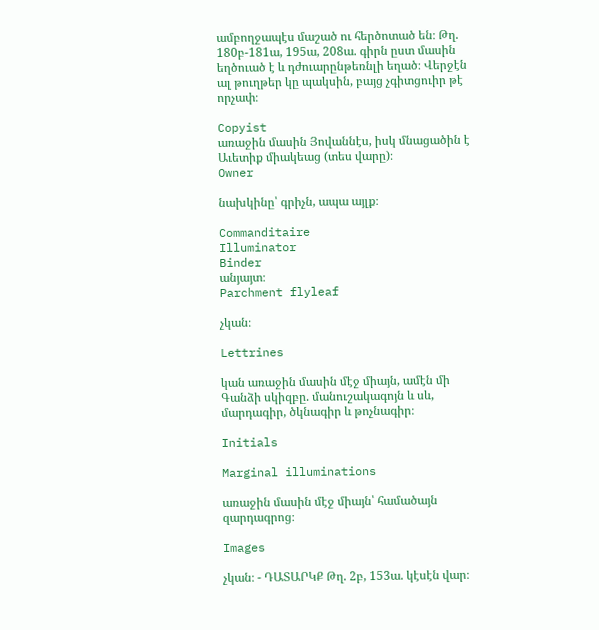ամբողջապէս մաշած ու հերծոտած են։ Թղ. 180բ-181ա, 195ա, 208ա. գիրն ըստ մասին եղծուած է և դժուարընթեռնլի եղած։ Վերջէն ալ թուղթեր կը պակսին, բայց չգիտցուիր թէ որչափ։

Copyist
առաջին մասին Յովաննէս, իսկ մնացածին է Աւետիք միակեաց (տես վարը)։
Owner

նախկինը՝ գրիչն, ապա այլք։

Commanditaire
Illuminator
Binder
անյայտ։
Parchment flyleaf

չկան։

Lettrines

կան առաջին մասին մէջ միայն, ամէն մի Գանձի սկիզբը. մանուշակագոյն և սև, մարդագիր, ծկնագիր և թոչնագիր։

Initials

Marginal illuminations

առաջին մասին մէջ միայն՝ համածայն զարդագրոց։

Images

չկան։ - ԴԱՏԱՐԿՔ Թղ. 2բ, 153ա. կէսէն վար։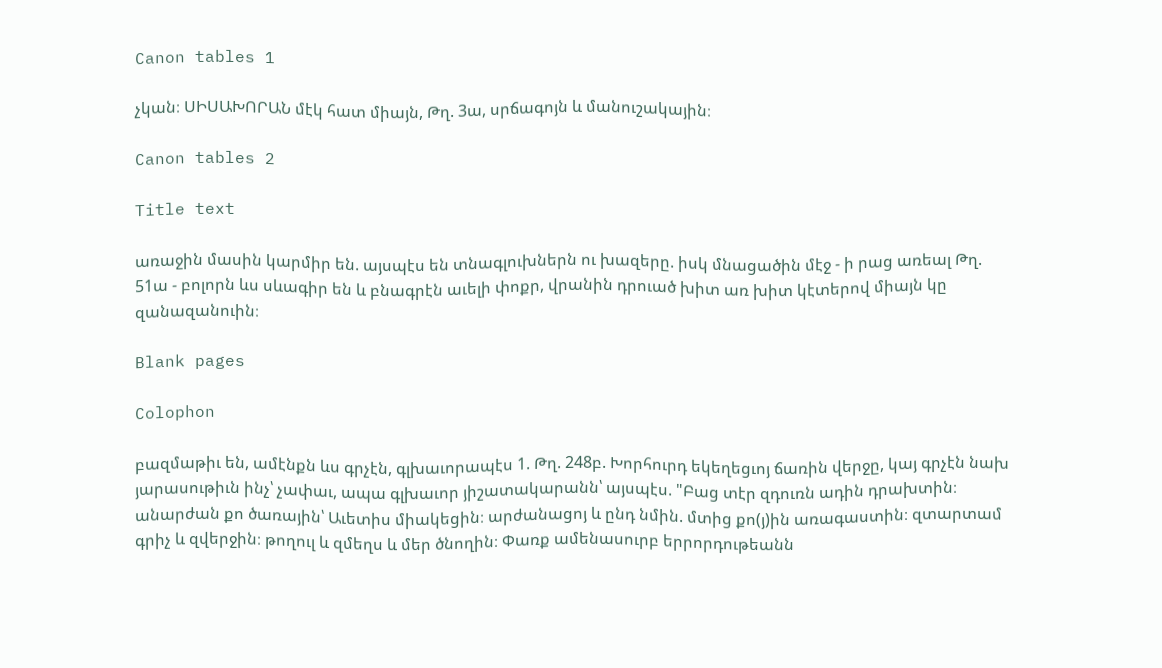Canon tables 1

չկան։ ՍԻՍԱԽՈՐԱՆ մէկ հատ միայն, Թղ. 3ա, սրճագոյն և մանուշակային։

Canon tables 2

Title text

առաջին մասին կարմիր են. այսպէս են տնագլուխներն ու խազերը. իսկ մնացածին մէջ - ի րաց առեալ Թղ. 51ա - բոլորն ևս սևագիր են և բնագրէն աւելի փոքր, վրանին դրուած խիտ առ խիտ կէտերով միայն կը զանազանուին։

Blank pages

Colophon

բազմաթիւ են, ամէնքն ևս գրչէն, գլխաւորապէս 1. Թղ. 248բ. Խորհուրդ եկեղեցւոյ ճառին վերջը, կայ գրչէն նախ յարասութիւն ինչ՝ չափաւ, ապա գլխաւոր յիշատակարանն՝ այսպէս. "Բաց տէր զդուռն ադին դրախտին։ անարժան քո ծառային՝ Աւետիս միակեցին։ արժանացոյ և ընդ նմին. մտից քո(յ)ին առագաստին։ զտարտամ գրիչ և զվերջին։ թողուլ և զմեղս և մեր ծնողին։ Փառք ամենասուրբ երրորդութեանն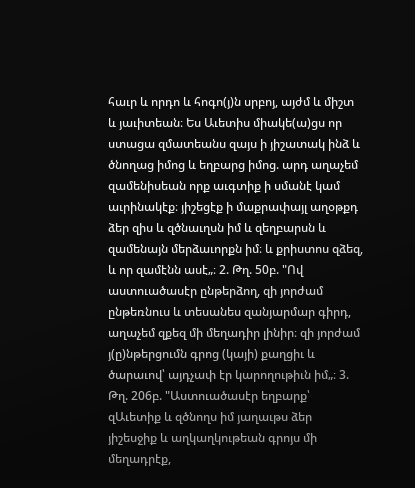հաւր և որդո և հոգո(յ)ն սրբոյ, այժմ և միշտ և յաւիտեան։ Ես Աւետիս միակե(ա)ցս որ ստացա զմատեանս զայս ի յիշատակ ինձ և ծնողաց իմոց և եղբարց իմոց. արդ աղաչեմ զամենիսեան որք աւգտիք ի սմանէ կամ աւրինակէք։ յիշեցէք ի մաքրափայլ աղօթքդ ձեր զիս և զծնաւղսն իմ և զեղբարսն և զամենայն մերձաւորքն իմ։ և քրիստոս զձեզ, և որ զամէնն ասէ„։ 2. Թղ. 50բ. "Ով աստուածասէր ընթերձող, զի յորժամ ընթեռնուս և տեսանես զանյարմար գիրդ, աղաչեմ զքեզ մի մեղադիր լինիր։ զի յորժամ յ(ը)նթերցումն գրոց (կայի) քաղցիւ և ծարաւով՝ այդչափ էր կարողութիւն իմ„։ 3. Թղ. 206բ. "Աստուածասէր եղբարք՝ զԱւետիք և զծնողս իմ յաղաւթս ձեր յիշեսջիք և աղկաղկութեան գրոյս մի մեղադրէք,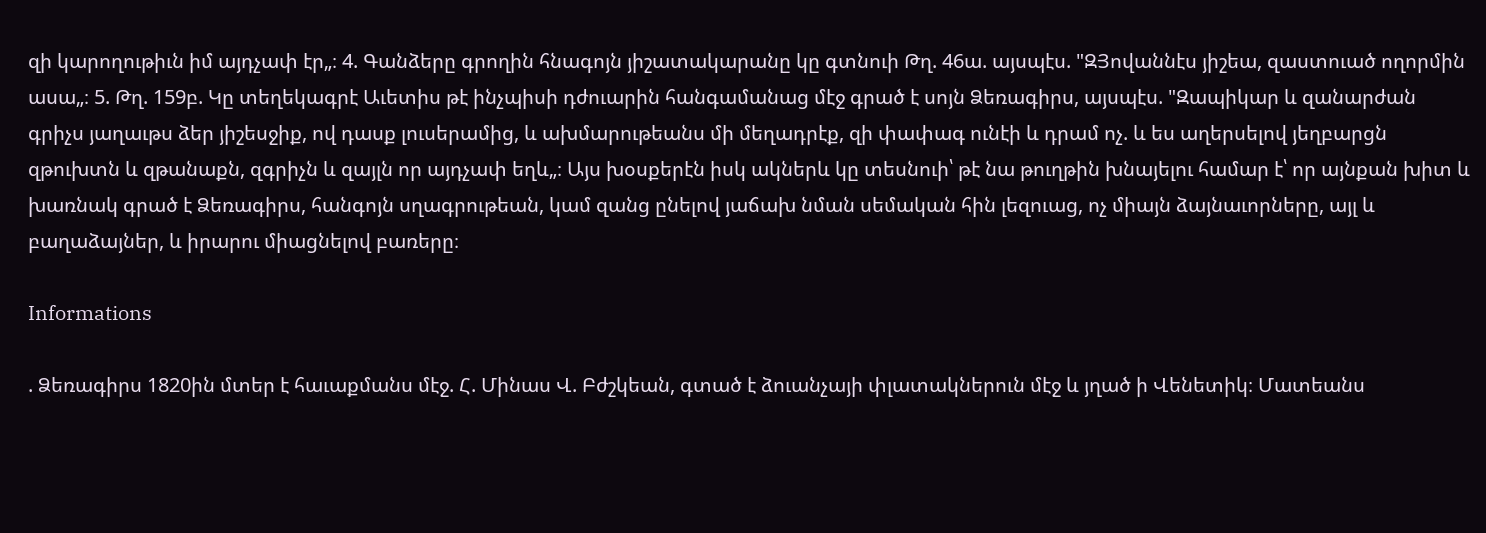զի կարողութիւն իմ այդչափ էր„։ 4. Գանձերը գրողին հնագոյն յիշատակարանը կը գտնուի Թղ. 46ա. այսպէս. "ԶՅովաննէս յիշեա, զաստուած ողորմին ասա„։ 5. Թղ. 159բ. Կը տեղեկագրէ Աւետիս թէ ինչպիսի դժուարին հանգամանաց մէջ գրած է սոյն Ձեռագիրս, այսպէս. "Զապիկար և զանարժան գրիչս յաղաւթս ձեր յիշեսջիք, ով դասք լուսերամից, և ախմարութեանս մի մեղադրէք, զի փափագ ունէի և դրամ ոչ. և ես աղերսելով յեղբարցն զթուխտն և զթանաքն, զգրիչն և զայլն որ այդչափ եղև„։ Այս խօսքերէն իսկ ակներև կը տեսնուի՝ թէ նա թուղթին խնայելու համար է՝ որ այնքան խիտ և խառնակ գրած է Ձեռագիրս, հանգոյն սղագրութեան, կամ զանց ընելով յաճախ նման սեմական հին լեզուաց, ոչ միայն ձայնաւորները, այլ և բաղաձայներ, և իրարու միացնելով բառերը։

Informations

. Ձեռագիրս 1820ին մտեր է հաւաքմանս մէջ. Հ. Մինաս Վ. Բժշկեան, գտած է ձուանչայի փլատակներուն մէջ և յղած ի Վենետիկ։ Մատեանս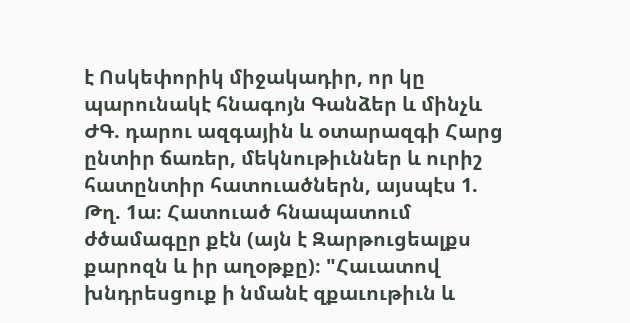է Ոսկեփորիկ միջակադիր, որ կը պարունակէ հնագոյն Գանձեր և մինչև ԺԳ. դարու ազգային և օտարազգի Հարց ընտիր ճառեր, մեկնութիւններ և ուրիշ հատընտիր հատուածներն, այսպէս 1. Թղ. 1ա։ Հատուած հնապատում ժծամագըր քէն (այն է Զարթուցեալքս քարոզն և իր աղօթքը)։ "Հաւատով խնդրեսցուք ի նմանէ զքաւութիւն և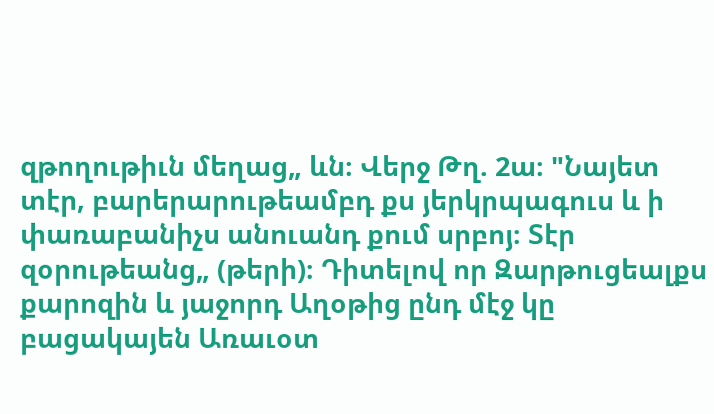զթողութիւն մեղաց„ ևն։ Վերջ Թղ. 2ա։ "Նայետ տէր, բարերարութեամբդ քս յերկրպագուս և ի փառաբանիչս անուանդ քում սրբոյ։ Տէր զօրութեանց„ (թերի)։ Դիտելով որ Զարթուցեալքս քարոզին և յաջորդ Աղօթից ընդ մէջ կը բացակայեն Առաւօտ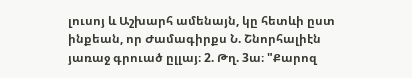լուսոյ և Աշխարհ ամենայն, կը հետևի ըստ ինքեան, որ Ժամագիրքս Ն. Շնորհալիէն յառաջ գրուած ըլլայ։ 2. Թղ. 3ա։ "Քարոզ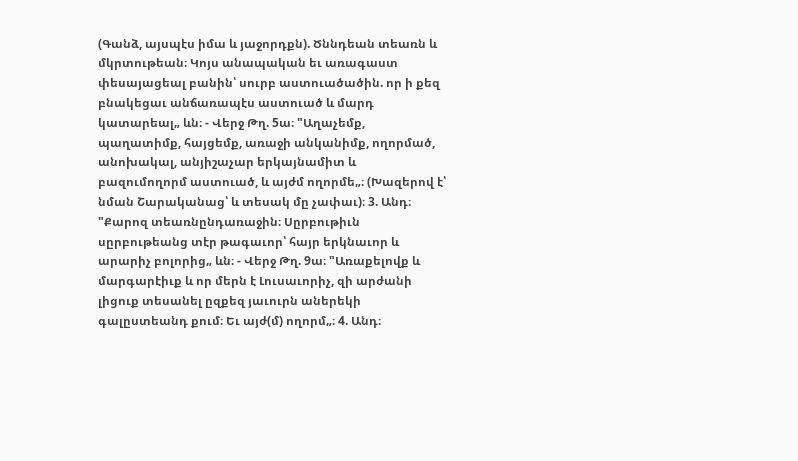(Գանձ, այսպէս իմա և յաջորդքն). Ծննդեան տեառն և մկրտութեան։ Կոյս անապական եւ առագաստ փեսայացեալ բանին՝ սուրբ աստուածածին. որ ի քեզ բնակեցաւ անճառապէս աստուած և մարդ կատարեալ„ ևն։ - Վերջ Թղ. 5ա։ "Աղաչեմք, պաղատիմք, հայցեմք, առաջի անկանիմք, ողորմած, անոխակալ, անյիշաչար երկայնամիտ և բազումողորմ աստուած, և այժմ ողորմե„։ (Խազերով է՝ նման Շարականաց՝ և տեսակ մը չափաւ)։ 3. Անդ։ "Քարոզ տեառնընդառաջին։ Սըրբութիւն սըրբութեանց տէր թագաւոր՝ հայր երկնաւոր և արարիչ բոլորից„ ևն։ - Վերջ Թղ. 9ա։ "Առաքելովք և մարգարէիւք և որ մերն է Լուսաւորիչ, զի արժանի լիցուք տեսանել ըզքեզ յաւուրն աներեկի գալըստեանդ քում։ Եւ այժ(մ) ողորմ„։ 4. Անդ։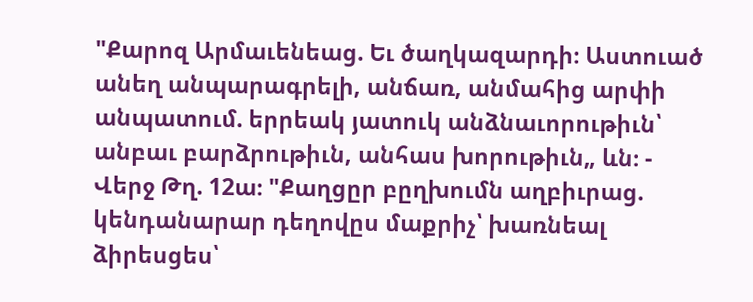"Քարոզ Արմաւենեաց. Եւ ծաղկազարդի։ Աստուած անեղ անպարագրելի, անճառ, անմահից արփի անպատում. երրեակ յատուկ անձնաւորութիւն՝ անբաւ բարձրութիւն, անհաս խորութիւն„ ևն։ - Վերջ Թղ. 12ա։ "Քաղցըր բըղխումն աղբիւրաց. կենդանարար դեղովըս մաքրիչ՝ խառնեալ ձիրեսցես՝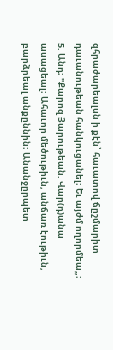զհրաժարեալսն ի քէն՝ հաւատով ճըշմարիտ դաւանութեան հանկուցանել։ Եւ այժմ ողորմեա„։ 5. Անդ։ "Քարոզ Յարութեան. Վար(դ)անա ասացեալ։ Ահաւոր մեծութիւն, անճառ էութիւն, բարձրեալ անքըննին։ Անանջըրպետ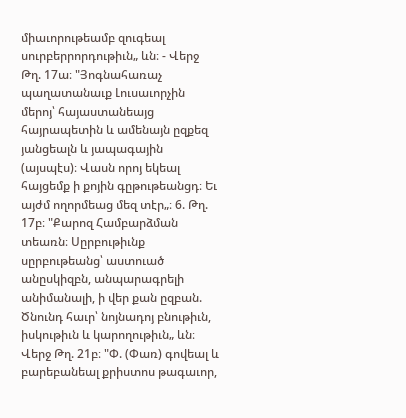միաւորութեամբ զուգեալ սուրբերրորդութիւն„ ևն։ - Վերջ Թղ. 17ա։ "Յոգնահառաչ պաղատանաւք Լուսաւորչին մերոյ՝ հայաստանեայց հայրապետին և ամենայն ըզքեզ յանցեալն և յապագային (այսպէս)։ Վասն որոյ եկեալ հայցեմք ի քոյին գըթութեանցդ։ Եւ այժմ ողորմեաց մեզ տէր„։ 6. Թղ. 17բ։ "Քարոզ Համբարձման տեառն։ Սըրբութիւնք սըրբութեանց՝ աստուած անըսկիզբն, անպարագրելի անիմանալի, ի վեր քան ըզբան. Ծնունդ հաւր՝ նոյնադոյ բնութիւն, իսկութիւն և կարողութիւն„ ևն։ Վերջ Թղ. 21բ։ "Փ. (Փառ) գովեալ և բարեբանեալ քրիստոս թագաւոր,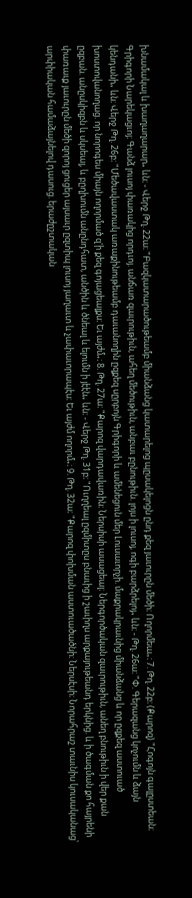խնամակալ և խաղաղարար„ ևն։ - Վերջ Թղ. 22ա։ "Բազկատարածութեամբ միանձանց կատարելոց պըսակելոցն ընդ քեզ յաւուրըն մեծի։ Ողորմեա„։ 7. Թղ. 22բ։ (Քարոզ) "Հոգոյն գալըստեան։ Գրիգորի Նարեկացւոյ։ Գանձ լուսոյ փառակից որդւոյ. անճառ զաւրութիւն, ահեղ մեծութիւն, անբաւ բընութիւն. լոյս ի լուսոյ, ոգի բարձրելոյ„ ևն։ - Թղ. 26ա։ "Փ. Գերազանց կոչումն և ձայն կենդանի„ ևն։ Վերջ Թղ. 26բ։ "Մեծավաստակ առաքինութեամբ դաւանողին ըզքեզ սըրբոյն Գրիգորի և ամենեցուն մեր Լուսաւորչի. մաքրակրաւնից միանձանց և որ ըզքեզ աստուած խոստովանողաց. որ նորոգես միայն ողորմած զ'ի քեզ գոյացեալքս։ Եւ այժմ„։ 8. Թղ. 27ա։ "Քարոզ վարդավառին։ Ներսիսի ասացեալ։ Ներգործական զաւրութիւն, անեղ բնութիւն ի վեր քան ըզբան. անըսկիզբն և սկսեալ, և բըղխումն անընդհատ, անծին և ծնեալ և ելումն ի յէէն„ ևն։ - Վերջ Թղ. 31բ։ "Ուղղեալ ըզմիտըս բնաւից ի շաւիղս արքայութեանդ երկնից. և ի ծագման քո հայրենի փառաւք յաւուրըն մեծի զորոյ ցուցեր այսաւր ըզտիպ լուսոյ յաղաւտ և չափաւորապէս։ Եւ այժմ ողորմ„։ 9. Թղ. 32ա։ "Քարոզ փոխման աստուածածնի։ Ներսէսի։ Նորահրաշ տաւնիս կուսականաց՝ արփիական համաձայնելով դասուց. երաժըշտական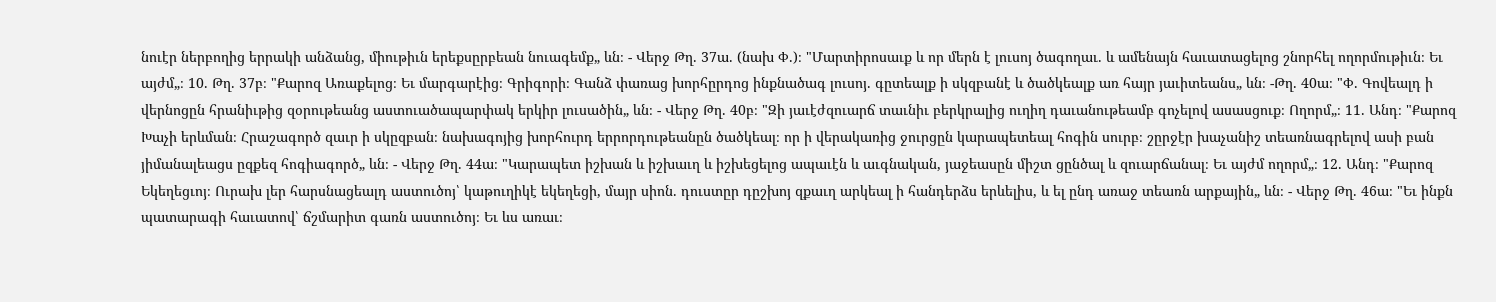նուէր ներբողից երրակի անձանց, միութիւն երեքսըրբեան նուագեմք„ ևն։ - Վերջ Թղ. 37ա. (նախ Փ.)։ "Մարտիրոսաւք և որ մերն է լուսոյ ծագողաւ. և ամենայն հաւատացելոց շնորհել ողորմութիւն։ Եւ այժմ„։ 10. Թղ. 37բ։ "Քարոզ Առաքելոց։ Եւ մարգարէից։ Գրիգորի։ Գանձ փառաց խորհըրդոց ինքնածագ լուսոյ. գըտեալք ի սկզբանէ և ծածկեալք առ հայր յաւիտեանս„ ևն։ -Թղ. 40ա։ "Փ. Գովեալդ ի վերնոցըն հրանիւթից զօրութեանց աստուածապարփակ երկիր լուսածին„ ևն։ - Վերջ Թղ. 40բ։ "Զի յաւէժզուարճ տաւնիւ բերկրալից ուղիղ դաւանութեամբ գոչելով ասասցուք։ Ողորմ„։ 11. Անդ։ "Քարոզ Խաչի երևման։ Հրաշագործ զաւր ի սկըզբան։ նախագոյից խորհուրդ երրորդութեանըն ծածկեալ։ որ ի վերակառից ջուրցըն կարապետեալ հոգին սուրբ։ շըրջէր խաչանիշ տեառնագրելով ասի բան յիմանալեացս ըզքեզ հոգիագործ„ ևն։ - Վերջ Թղ. 44ա։ "Կարապետ իշխան և իշխաւղ և իշխեցելոց ապաւէն և աւգնական, յաջեասըն միշտ ցընծալ և զուարճանալ։ Եւ այժմ ողորմ„։ 12. Անդ։ "Քարոզ Եկեղեցւոյ։ Ուրախ լեր հարսնացեալդ աստուծոյ՝ կաթուղիկէ եկեղեցի, մայր սիոն. դուստըր դըշխոյ զքաւղ արկեալ ի հանդերձս երևելիս, և ել ընդ առաջ տեառն արքային„ ևն։ - Վերջ Թղ. 46ա։ "Եւ ինքն պատարագի հաւատով՝ ճշմարիտ գառն աստուծոյ։ Եւ ևս առաւ։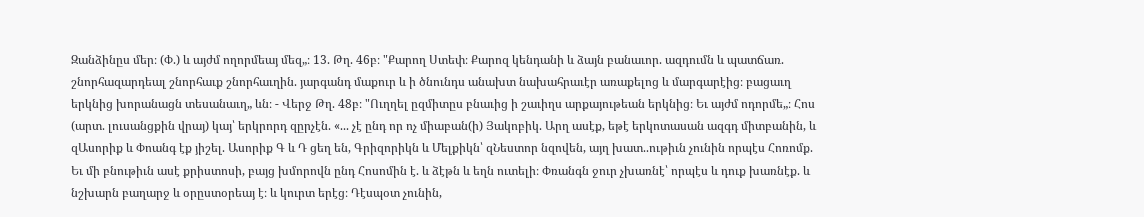Զանձինըս մեր։ (Փ.) և այժմ ողորմեայ մեզ„։ 13. Թղ. 46բ։ "Քարող Ստեփ։ Քարոզ կենդանի և ձայն բանաւոր. ազդումն և պատճառ. շնորհազարդեալ շնորհաւք շնորհաւղին. յարգանդ մաքուր և ի ծնունդս անախտ նախահրաւէր առաքելոց և մարգարէից։ բացաւղ երկնից խորանացն տեսանաւղ„ ևն։ - Վերջ Թղ. 48բ։ "Ուղղել ըզմիտըս բնաւից ի շաւիղս արքայութեան երկնից։ Եւ այժմ ոդորմե„։ Հոս (արտ. լուսանցքին վրայ) կայ՝ երկրորդ զըրչէն. «... չէ ընդ որ ոչ միաբան(ի) Յակոբիկ. Արղ ասէք, եթէ երկոտասան ազգդ միտբանին, և զԱսորիք և Փոանգ էք յիշել. Ասորիք Գ և Դ ցեղ են, Գրիզորիկն և Մելքիկն՝ զՆեստոր նզովեն, այղ խատ..ութիւն չունին որպէս Հոռոմք. Եւ մի բնութիւն ասէ քրիստոսի, բայց խմորովն ընդ Հոսոմին է. և ձէթն և եղն ուտելի։ Փռանգն ջուր չխառնէ՝ որպէս և դուք խառնէք. և նշխարն բաղարջ և օրըստօրեայ է։ և կուրտ երէց։ Դէսպօտ չունին,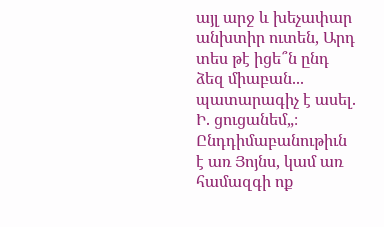այլ արջ և խեչափար անխտիր ուտեն, Արդ տես թէ իցե՞ն ընդ ձեզ միաբան... պատարագիչ է ասել. Ի. ցուցանեմ„։ Ընդդիմաբանութիւն է առ Յոյնս, կամ առ համազգի ոք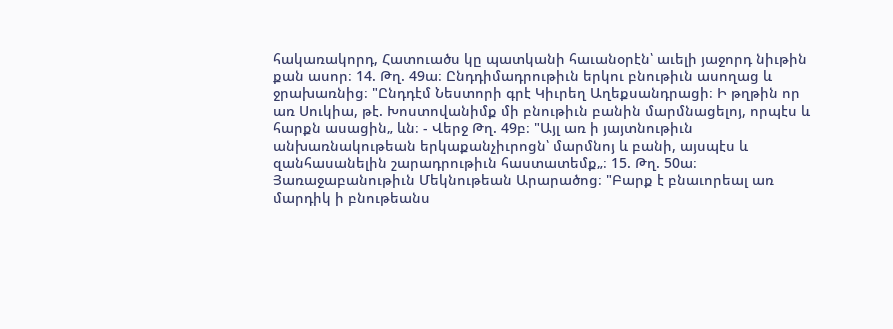հակառակորդ, Հատուածս կը պատկանի հաւանօրէն՝ աւելի յաջորդ նիւթին քան ասոր։ 14. Թղ. 49ա։ Ընդդիմադրութիւն երկու բնութիւն ասողաց և ջրախառնից։ "Ընդդէմ Նեստորի գրէ Կիւրեղ Աղեքսանդրացի։ Ի թղթին որ առ Սուկիա, թէ. Խոստովանիմք մի բնութիւն բանին մարմնացելոյ, որպէս և հարքն ասացին„ ևն։ - Վերջ Թղ. 49բ։ "Այլ առ ի յայտնութիւն անխառնակութեան երկաքանչիւրոցն՝ մարմնոյ և բանի, այսպէս և զանհասանելին շարադրութիւն հաստատեմք„։ 15. Թղ. 50ա։ Յառաջաբանութիւն Մեկնութեան Արարածոց։ "Բարք է բնաւորեալ առ մարդիկ ի բնութեանս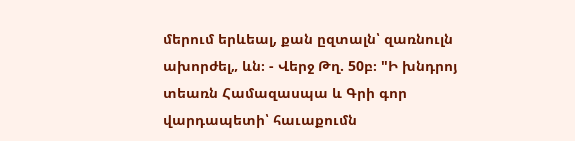մերում երևեալ, քան ըզտալն՝ զառնուլն ախորժել„ ևն։ - Վերջ Թղ. 50բ։ "Ի խնդրոյ տեառն Համազասպա և Գրի գոր վարդապետի՝ հաւաքումն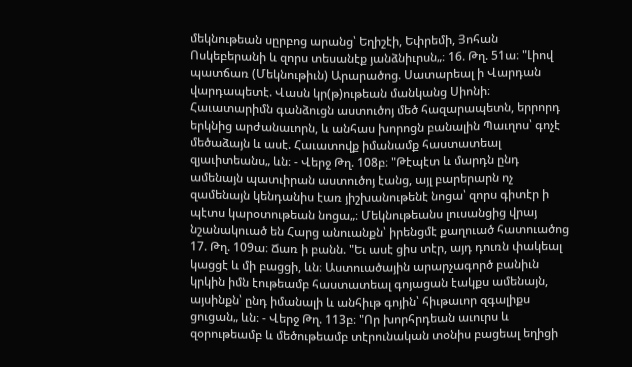մեկնութեան սըրբոց արանց՝ Եղիշէի, Եփրեմի, Յոհան Ոսկեբերանի և զորս տեսանէք յանձնիւրսն„։ 16. Թղ. 51ա։ "Լիով պատճառ (Մեկնութիւն) Արարածոց. Սատարեալ ի Վարդան վարդապետէ. Վասն կր(թ)ութեան մանկանց Սիոնի։ Հաւատարիմն գանձուցն աստուծոյ մեծ հազարապետն, երրորդ երկնից արժանաւորն, և անհաս խորոցն բանալին Պաւղոս՝ գոչէ մեծաձայն և ասէ. Հաւատովք իմանամք հաստատեալ զյաւիտեանս„ ևն։ - Վերջ Թղ. 108բ։ "Թէպէտ և մարդն ընդ ամենայն պատւիրան աստուծոյ էանց, այլ բարերարն ոչ զամենայն կենդանիս էառ յիշխանութենէ նոցա՝ զորս գիտէր ի պէտս կարօտութեան նոցա„։ Մեկնութեանս լուսանցից վրայ նշանակուած են Հարց անուանքն՝ իրենցմէ քաղուած հատուածոց 17. Թղ. 109ա։ Ճառ ի բանն. "Եւ ասէ ցիս տէր, այդ դուռն փակեալ կացցէ և մի բացցի, ևն։ Աստուածային արարչագործ բանիւն կրկին իմն էութեամբ հաստատեալ գոյացան էակքս ամենայն, այսինքն՝ ընդ իմանալի և անհիւթ գոյին՝ հիւթաւոր զգալիքս ցուցան„ ևն։ - Վերջ Թղ. 113բ։ "Որ խորհրդեան աւուրս և զօրութեամբ և մեծութեամբ տէրունական տօնիս բացեալ եղիցի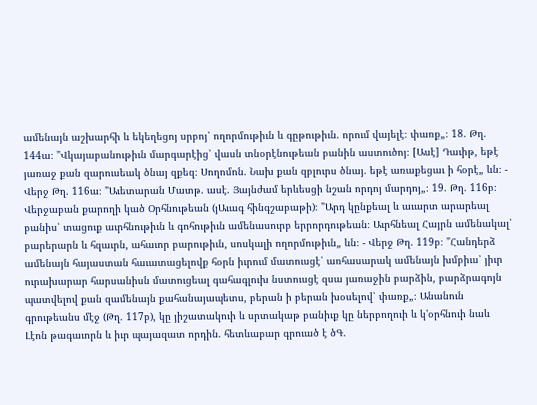ամենայն աշխարհի և եկեղեցոյ սրբոյ՝ ողորմութիւն և գըթութիւն. որում վայելէ։ փառք„։ 18. Թղ. 144ա։ "Վկայաբանութիւն մարգարէից՝ վասն տնօրէնութեան բանին աստուծոյ։ [Ասէ] Դաւիթ, եթէ յառաջ քան զարուսեակ ծնայ զքեզ։ Սողոմոն. Նախ քան զբլուրս ծնայ. եթէ առաքեցաւ ի հօրէ„ ևն։ - Վերջ Թղ. 116ա։ "Աւետարան Մատթ. ասէ. Յայնժամ երևեսցի նշան որդոյ մարդոյ„։ 19. Թղ. 116բ։ Վերջաբան քարողի կած Օրհնութեան (յԱւագ հինգշաբաթի)։ "Արդ կընքեալ և աւարտ արարեալ բանիս՝ տացուք աւրհնութիւն և գոհութիւն ամենասուրբ երրորդութեան։ Աւրհնեալ Հայրն ամենակալ՝ բարերարն և հզաւրն, ահաւոր բարութիւն, սոսկալի ողորմութիւն„ ևն։ - Վերջ Թղ. 119բ։ "Հանդերձ ամենայն հայաստան հաւատացելովք հօրն իւրում մատուսցէ՝ առհասարակ ամենայն խմբիւս՝ յիւր ուրախարար հարսանիսն մատուցեալ գահագլուխ նստուսցէ զսա յառաջին բարձին, բարձրագոյն պատվելով քան զամենայն քահանայապետս, բերան ի բերան խօսելով՝ փառք„։ Անանուն գրութեանս մէջ (Թղ. 117բ), կը յիշատակուի և սրտակաթ բանիւք կը ներբողուի և կ'օրհնուի նաև Լէոն թագաւորն և իւր պայազատ որդին. հետևաբար գրուած է ծԳ.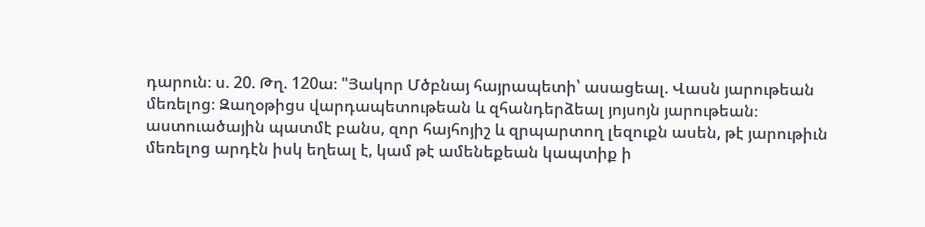դարուն։ ս. 20. Թղ. 120ա։ "Յակոր Մծբնայ հայրապետի՝ ասացեալ. Վասն յարութեան մեռելոց։ Զաղօթիցս վարդապետութեան և զհանդերձեալ յոյսոյն յարութեան։ աստուածային պատմէ բանս, զոր հայհոյիշ և զրպարտող լեզուքն ասեն, թէ յարութիւն մեռելոց արդէն իսկ եղեալ է, կամ թէ ամենեքեան կապտիք ի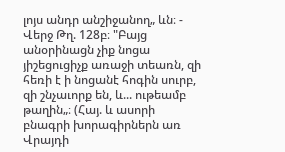լոյս անդր անշիջանող„ ևն։ - Վերջ Թղ. 128բ։ "Բայց անօրինացն չիք նոցա յիշեցուցիչք առաջի տեառն, զի հեռի է ի նոցանէ հոգին սուրբ, զի շնչաւորք են, և... ութեամբ թաղին„։ (Հայ. և ասորի բնագրի խորագիրներն առ Վրայդի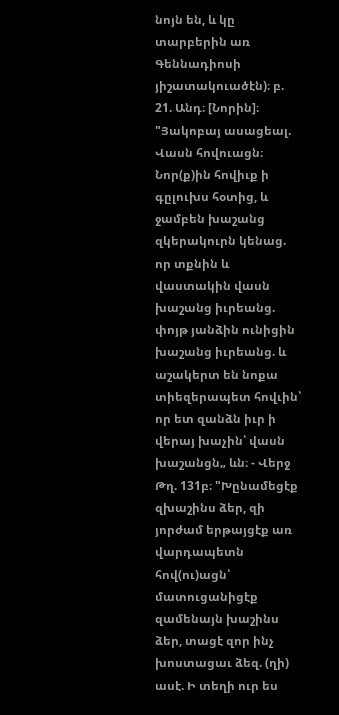նոյն են, և կը տարբերին առ Գեննադիոսի յիշատակուածէն)։ բ. 21. Անդ։ [Նորին]։ "Յակոբայ ասացեալ. Վասն հովուացն։ Նոր(ք)ին հովիւք ի գըլուխս հօտից, և ջամբեն խաշանց զկերակուրն կենաց. որ տքնին և վաստակին վասն խաշանց իւրեանց. փոյթ յանձին ունիցին խաշանց իւրեանց. և աշակերտ են նոքա տիեզերապետ հովւին՝ որ ետ զանձն իւր ի վերայ խաչին՝ վասն խաշանցն„ ևն։ - Վերջ Թղ. 131բ։ "Խընամեցէք զխաշինս ձեր, զի յորժամ երթայցէք առ վարդապետն հով(ու)ացն՝ մատուցանիցէք զամենայն խաշինս ձեր, տացէ զոր ինչ խոստացաւ ձեզ. (ղի) ասէ. Ի տեղի ուր ես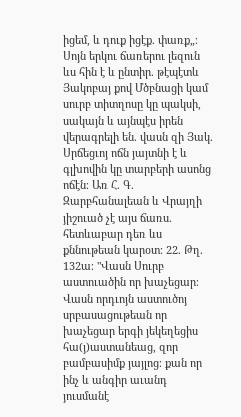իցեմ, և դուք իցէք. փառք„։ Սոյն երկու ճառերու լեզուն ևս հին է և ընտիր. թէպէտև Յակոբայ քով Մծբնացի կամ սուրբ տիտղոսը կը պակսի, սակայն և այնպէս իրեն վերագրելի են. վասն զի Յակ. Սրճեցւոյ ոճն յայտնի է և գլխովին կը տարբերի ասոնց ոճէն։ Առ Հ. Գ. Զարբհանալեան և Վրայղի յիշուած չէ այս ճառս. հետևաբար դեռ ևս քննութեան կարօտ։ 22. Թղ. 132ա։ "Վասն Սուրբ աստուածին որ խաչեցար։ Վասն որդւոյն աստուծոյ սրբասացութեան որ խաչեցար երգի յեկեղեցիս հա(յ)աստանեաց, զոր բամբասիմք յայլոց։ քան որ ինչ և անգիր աւանդ յուսմանէ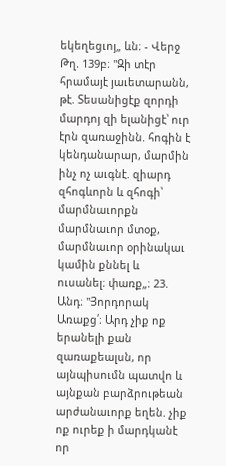եկեղեցւոյ„ ևն։ - Վերջ Թղ. 139բ։ "Զի տէր հրամայէ յաւետարանն, թէ. Տեսանիցէք զորդի մարդոյ զի ելանիցէ՝ ուր էրն զառաջինն. հոգին է կենդանարար, մարմին ինչ ոչ աւգնէ. զիարդ զհոգևորն և զհոգի՝ մարմնաւորքն մարմնաւոր մտօք, մարմնաւոր օրինակաւ կամին քննել և ուսանել։ փառք„։ 23. Անդ։ "Յորդորակ Առաքց՛։ Արդ չիք ոք երանելի քան զառաքեալսն, որ այնպիսումն պատվո և այնքան բարձրութեան արժանաւորք եղեն. չիք ոք ուրեք ի մարդկանէ որ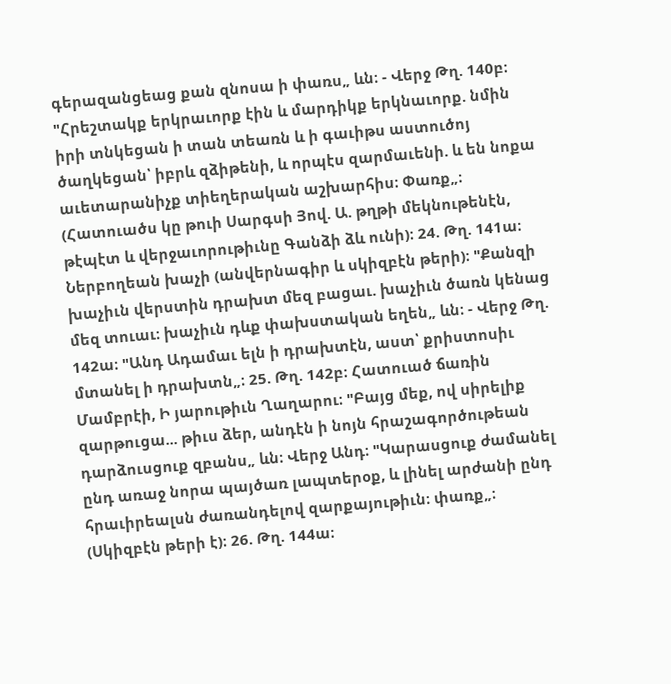գերազանցեաց քան զնոսա ի փառս„ ևն։ - Վերջ Թղ. 140բ։ "Հրեշտակք երկրաւորք էին և մարդիկք երկնաւորք. նմին իրի տնկեցան ի տան տեառն և ի գաւիթս աստուծոյ ծաղկեցան՝ իբրև զձիթենի, և որպէս զարմաւենի. և են նոքա աւետարանիչք տիեղերական աշխարհիս։ Փառք„։ (Հատուածս կը թուի Սարգսի Յով. Ա. թղթի մեկնութենէն, թէպէտ և վերջաւորութիւնը Գանձի ձև ունի)։ 24. Թղ. 141ա։ Ներբողեան խաչի (անվերնագիր և սկիզբէն թերի)։ "Քանզի խաչիւն վերստին դրախտ մեզ բացաւ. խաչիւն ծառն կենաց մեզ տուաւ։ խաչիւն դևք փախստական եղեն„ ևն։ - Վերջ Թղ. 142ա։ "Անդ Ադամաւ ելն ի դրախտէն, աստ՝ քրիստոսիւ մտանել ի դրախտն„։ 25. Թղ. 142բ։ Հատուած ճառին Մամբրէի, Ի յարութիւն Ղաղարու։ "Բայց մեք, ով սիրելիք զարթուցա... թիւս ձեր, անդէն ի նոյն հրաշագործութեան դարձուսցուք զբանս„ ևն։ Վերջ Անդ։ "Կարասցուք ժամանել ընդ առաջ նորա պայծառ լապտերօք, և լինել արժանի ընդ հրաւիրեալսն ժառանդելով զարքայութիւն։ փառք„։ (Սկիզբէն թերի է)։ 26. Թղ. 144ա։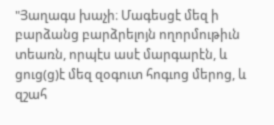"Յաղագս խաչի։ Մագեսցէ մեզ ի բարձանց բարձրելոյն ողորմութիւն տեառն, որպէս ասէ մարգարէն, և ցուց(ց)է մեզ զօգուտ հոգւոց մերոց, և զշահ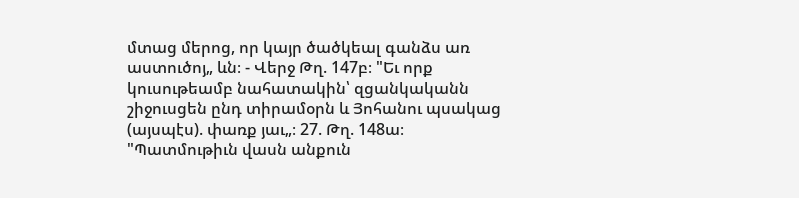մտաց մերոց, որ կայր ծածկեալ գանձս առ աստուծոյ„ ևն։ - Վերջ Թղ. 147բ։ "Եւ որք կուսութեամբ նահատակին՝ զցանկականն շիջուսցեն ընդ տիրամօրն և Յոհանու պսակաց (այսպէս). փառք յաւ„։ 27. Թղ. 148ա։ "Պատմութիւն վասն անքուն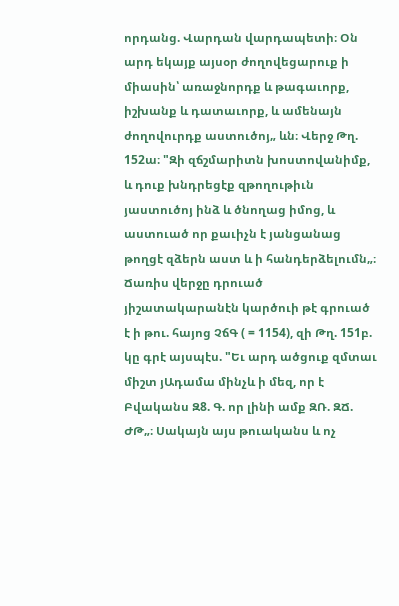որդանց. Վարդան վարդապետի։ Օն արդ եկայք այսօր ժողովեցարուք ի միասին՝ առաջնորդք և թագաւորք, իշխանք և դատաւորք, և ամենայն ժողովուրդք աստուծոյ„ ևն։ Վերջ Թղ. 152ա։ "Զի զճշմարիտն խոստովանիմք, և դուք խնդրեցէք զթողութիւն յաստուծոյ ինձ և ծնողաց իմոց, և աստուած որ քաւիչն է յանցանաց թողցէ զձերն աստ և ի հանդերձելումն„։ Ճառիս վերջը դրուած յիշատակարանէն կարծուի թէ գրուած է ի թու. հայոց ՉճԳ ( = 1154), զի Թղ. 151բ. կը գրէ այսպէս. "Եւ արդ ածցուք զմտաւ միշտ յԱդամա մինչև ի մեզ, որ է Բվականս Զ8. Գ. որ լինի ամք ԶՌ. ԶՃ. ԺԹ„։ Սակայն այս թուականս և ոչ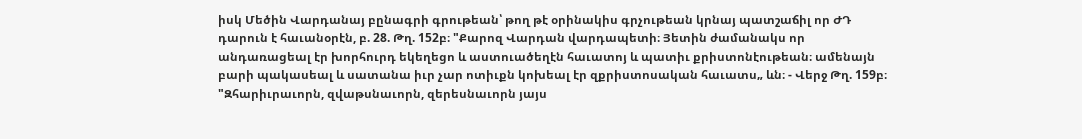իսկ Մեծին Վարդանայ բընագրի գրութեան՝ թող թէ օրինակիս գրչութեան կրնայ պատշաճիլ որ ԺԴ դարուն է հաւանօրէն, բ. 28. Թղ. 152բ։ "Քարոզ Վարդան վարդապետի։ Յետին ժամանակս որ անդառացեալ էր խորհուրդ եկեղեցո և աստուածեղէն հաւատոյ և պատիւ քրիստոնէութեան։ ամենայն բարի պակասեալ և սատանա իւր չար ոտիւքն կոխեալ էր զքրիստոսական հաւատս„ ևն։ - Վերջ Թղ. 159բ։ "Զհարիւրաւորն, զվաթսնաւորն, զերեսնաւորն յայս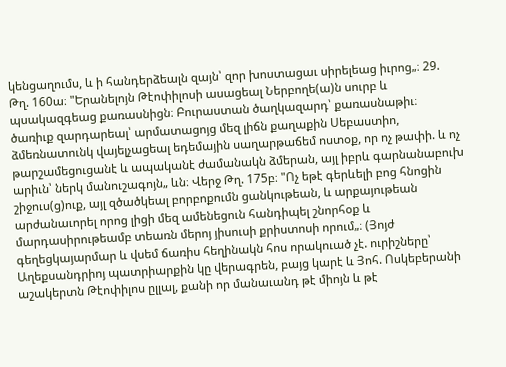կենցաղումս, և ի հանդերձեալն զայն՝ զոր խոստացաւ սիրելեաց իւրոց„։ 29. Թղ. 160ա։ "Երանելոյն Թէոփիլոսի ասացեալ Ներբողե(ա)ն սուրբ և պսակազգեաց քառասնիցն։ Բուրաստան ծաղկազարդ՝ քառասնաթիւ։ ծառիւք զարդարեալ՝ արմատացոյց մեզ լիճն քաղաքին Սեբաստիո, ձմեռնատունկ վայելչացեալ եդեմային սաղարթաճեմ ոստօք, որ ոչ թափի. և ոչ թարշամեցուցանէ և ապականէ ժամանակն ձմերան, այլ իբրև գարնանաբուխ արիւն՝ ներկ մանուշագոյն„ ևն։ Վերջ Թղ. 175բ։ "Ոչ եթէ գերևելի բոց հնոցին շիջուս(ց)ուք, այլ զծածկեալ բորբոքումն ցանկութեան, և արքայութեան արժանաւորել որոց լիցի մեզ ամենեցուն հանդիպել շնորհօք և մարդասիրութեամբ տեառն մերոյ յիսուսի քրիստոսի որում„։ (Յոյժ գեղեցկայարմար և վսեմ ճառիս հեղինակն հոս որակուած չէ. ուրիշները՝ Աղեքսանդրիոյ պատրիարքին կը վերագրեն, բայց կարէ և Յոհ. Ոսկեբերանի աշակերտն Թէոփիլոս ըլլալ, քանի որ մանաւանդ թէ միոյն և թէ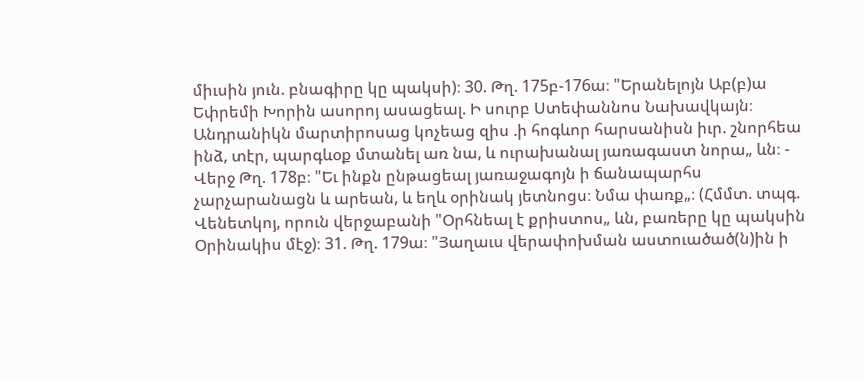միւսին յուն. բնագիրը կը պակսի)։ 30. Թղ. 175բ-176ա։ "Երանելոյն Աբ(բ)ա Եփրեմի Խորին ասորոյ ասացեալ. Ի սուրբ Ստեփաննոս Նախավկայն։ Անդրանիկն մարտիրոսաց կոչեաց զիս .ի հոգևոր հարսանիսն իւր. շնորհեա ինձ, տէր, պարգևօք մտանել առ նա, և ուրախանալ յառագաստ նորա„ ևն։ - Վերջ Թղ. 178բ։ "Եւ ինքն ընթացեալ յառաջագոյն ի ճանապարհս չարչարանացն և արեան, և եղև օրինակ յետնոցս։ Նմա փառք„։ (Հմմտ. տպգ. Վենետկոյ, որուն վերջաբանի "Օրհնեալ է քրիստոս„ ևն, բառերը կը պակսին Օրինակիս մէջ)։ 31. Թղ. 179ա։ "Յաղաւս վերափոխման աստուածած(ն)ին ի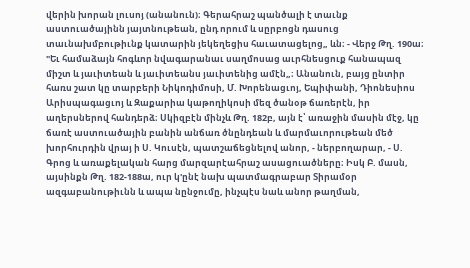վերին խորան լուսոյ (անանուն)։ Գերահրաշ պանծալի է տաւնք աստուածայինն յայտնութեան, ընդ որում և սըրբոցն դասուց տաւնախմբութիւնք կատարին յեկեղեցիս հաւատացելոց„ ևն։ - Վերջ Թղ. 190ա։ "Եւ համաձայն հոգևոր նվագարանաւ սաղմոսաց աւրհնեսցուք հանապազ միշտ և յաւիտեան և յաւիտեանս յաւիտենից ամէն„։ Անանուն, բայց ընտիր հառս շատ կը տարբերի Նիկոդիմոսի, Մ. Խորենացւոյ, Եպիփանի, Դիոնեսիոս Արիսպագացւոյ և Զաքարիա կաթողիկոսի մեզ ծանօթ ճառերէն, իր աղերսներով հանդերձ։ Սկիզբէն մինչև Թղ. 182բ, այն է՝ առաջին մասին մէջ, կը ճառէ աստուածային բանին անճառ ծնընդեան և մարմաւորութեան մեծ խորհուրդին վրայ ի Ս. Կուսէն, պատշաճեցնելով անոր, - ներբողարար, - Ս. Գրոց և առաքելական հարց մարզարէահրաշ ասացուածները։ Իսկ Բ. մասն, այսինքն Թղ. 182-188ա, ուր կ'ընէ նախ պատմագրաբար Տիրամօր ազգաբանութիւնն և ապա նընջումը, ինչպէս նաև անոր թաղման,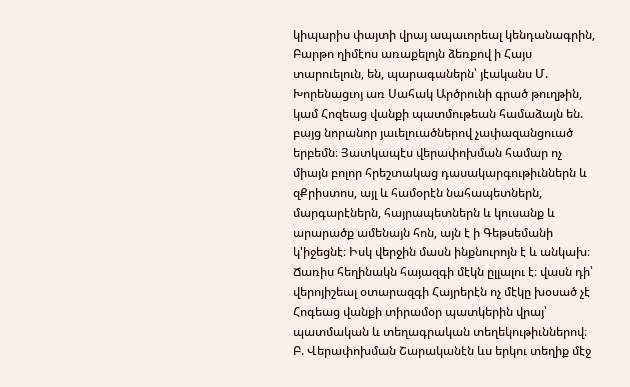կիպարիս փայտի վրայ ապաւորեալ կենդանագրին, Բարթո ղիմէոս առաքելոյն ձեռքով ի Հայս տարուելուն, են, պարագաներն՝ յէականս Մ. Խորենացւոյ առ Սահակ Արծրունի գրած թուղթին, կամ Հոզեաց վանքի պատմութեան համաձայն են. բայց նորանոր յաւելուածներով չափազանցուած երբեմն։ Յատկապէս վերափոխման համար ոչ միայն բոլոր հրեշտակաց դասակարգութիւններն և զՔրիստոս, այլ և համօրէն նահապետներն, մարգարէներն, հայրապետներն և կուսանք և արարածք ամենայն հոն, այն է ի Գեթսեմանի կ'իջեցնէ։ Իսկ վերջին մասն ինքնուրոյն է և անկախ։ Ճառիս հեղինակն հայազգի մէկն ըլլալու է։ վասն դի՝ վերոյիշեալ օտարազգի Հայրերէն ոչ մէկը խօսած չէ Հոգեաց վանքի տիրամօր պատկերին վրայ՝ պատմական և տեղագրական տեղեկութիւններով։ Բ. Վերափոխման Շարականէն ևս երկու տեղիք մէջ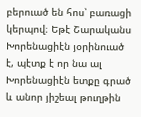բերուած են հոս՝ բառացի կերպով։ Եթէ Շարականս Խորենացիէն յօրինուած է, պէտք է որ նա ալ Խորենացիէն ետքը գրած և անոր յիշեալ թուղթին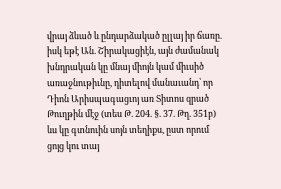վրայ ձևած և ընդարձակած ըլլայ իր ճառը. իսկ եթէ Ան. Շիրակացիէն, այն ժամանակ խնդրական կը մնայ միոյն կամ միւսիծ առաջնութիւնը, դիտելով մանաւանդ՝ որ Դիոն Արիսպագացւոյ առ Տիտոս զրած Թուղթին մէջ (տես Թ. 204. §. 37. Թղ. 351բ) ևս կը գտնուին սոյն տեղիքս, ըստ որում ցոյց կու տայ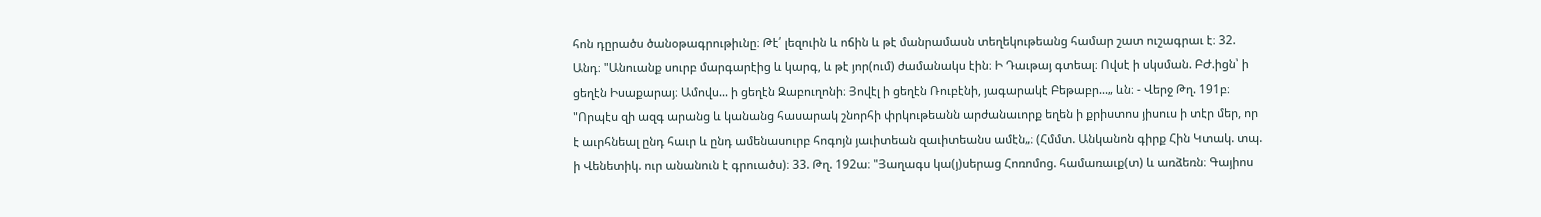հոն դըրածս ծանօթագրութիւնը։ Թէ՛ լեզուին և ոճին և թէ մանրամասն տեղեկութեանց համար շատ ուշագրաւ է։ 32. Անդ։ "Անուանք սուրբ մարգարէից և կարգ, և թէ յոր(ում) ժամանակս էին։ Ի Դաւթայ գտեալ։ Ովսէ ի սկսման. ԲԺ.իցն՝ ի ցեղէն Իսաքարայ։ Ամովս... ի ցեղէն Զաբուղոնի։ Յովէլ ի ցեղէն Ռուբէնի, յագարակէ Բեթաբր...„ ևն։ - Վերջ Թղ. 191բ։ "Որպէս զի ազգ արանց և կանանց հասարակ շնորհի փրկութեանն արժանաւորք եղեն ի քրիստոս յիսուս ի տէր մեր, որ է աւրհնեալ ընդ հաւր և ընդ ամենասուրբ հոգոյն յաւիտեան զաւիտեանս ամէն„։ (Հմմտ. Անկանոն գիրք Հին Կտակ. տպ. ի Վենետիկ. ուր անանուն է գրուածս)։ 33. Թղ. 192ա։ "Յաղագս կա(յ)սերաց Հոռոմոց. համառաւք(տ) և առձեռն։ Գայիոս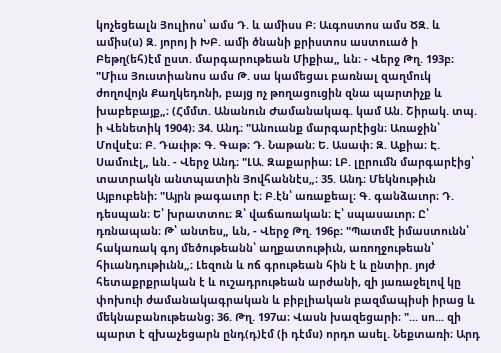կոչեցեալն Յուլիոս՝ ամս Դ. և ամիսս Բ։ Աւգոստոս ամս ԾԶ. և ամիս(ս) Զ. յորոյ ի ԽԲ. ամի ծնանի քրիստոս աստուած ի Բեթղ(եհ)էմ ըստ. մարգարութեան Միքիա„ ևն։ - Վերջ Թղ. 193բ։ "Միւս Յուստիանոս ամս Թ. սա կամեցաւ բառնալ զաղմուկ ժողովոյն Քաղկեդոնի, բայց ոչ թողացուցին զնա պարտիչք և խաբեբայք„։ (Հմմտ. Անանուն Ժամանակագ. կամ Ան. Շիրակ. տպ. ի Վենետիկ 1904)։ 34. Անդ։ "Անուանք մարգարէիցն։ Առաջին՝ Մովսէս։ Բ. Դաւիթ։ Գ. Գաթ։ Դ. Նաթան։ Ե. Ասափ։ Զ. Աքիա։ Է. Սամուէլ„ ևն. - Վերջ Անդ։ "ԼԱ. Զաքարիա։ ԼԲ. լըրումն մարգարէից՝ տատրակն անտպատին Յովհաննէս„։ 35. Անդ։ Մեկնութիւն Այբուբենի։ "Այրն թագաւոր է։ Բ.էն՝ առաքեալ։ Գ. գանձաւոր։ Դ. դեսպան։ Ե՝ խրատտու։ Զ՝ վաճառական։ Է՝ սպասաւոր։ Ը՝ դռնապան։ Թ՝ անտես„ ևն, - Վերջ Թղ. 196բ։ "Պատմէ իմաստունն՝ հակառակ գոյ մեծութեանն՝ աղքատութիւն, առողջութեան՝ հիւանդութիւնն„։ Լեզուն և ոճ գրութեան հին է և ընտիր. յոյժ հետաքրքրական է և ուշադրութեան արժանի, զի յառաջելով կը փոխուի ժամանակագրական և բիբլիական բազմապիսի իրաց և մեկնաբանութեանց։ 36. Թղ. 197ա։ Վասն խազեցարի։ "... սո... զի պարտ է զխաչեցարն ընդ(դ)էմ (ի դէմս) որդո ասել. Նեքտառի։ Արդ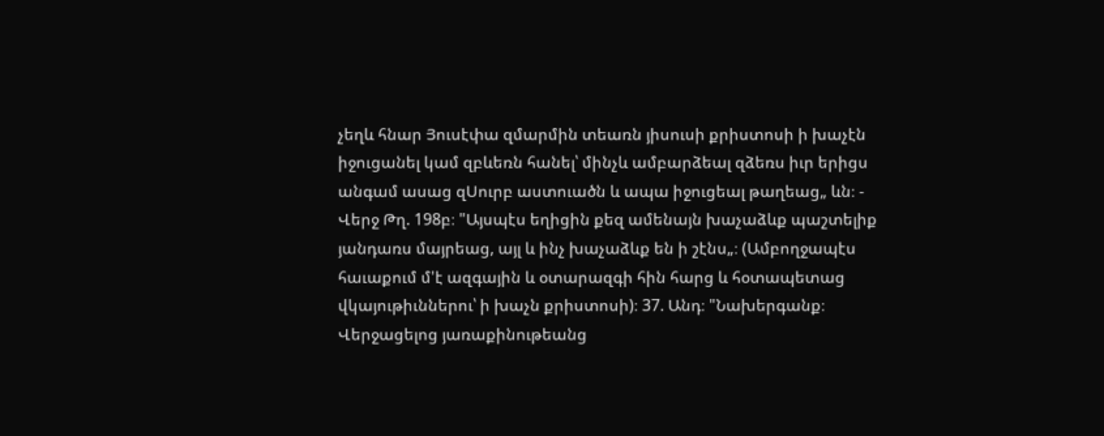չեղև հնար Յուսէփա զմարմին տեառն յիսուսի քրիստոսի ի խաչէն իջուցանել կամ զբևեռն հանել՝ մինչև ամբարձեալ զձեռս իւր երիցս անգամ ասաց զՍուրբ աստուածն և ապա իջուցեալ թաղեաց„ ևն։ - Վերջ Թղ. 198բ։ "Այսպէս եղիցին քեզ ամենայն խաչաձևք պաշտելիք յանդառս մայրեաց, այլ և ինչ խաչաձևք են ի շէնս„։ (Ամբողջապէս հաւաքում մ'է ազգային և օտարազգի հին հարց և հօտապետաց վկայութիւններու՝ ի խաչն քրիստոսի)։ 37. Անդ։ "Նախերգանք։ Վերջացելոց յառաքինութեանց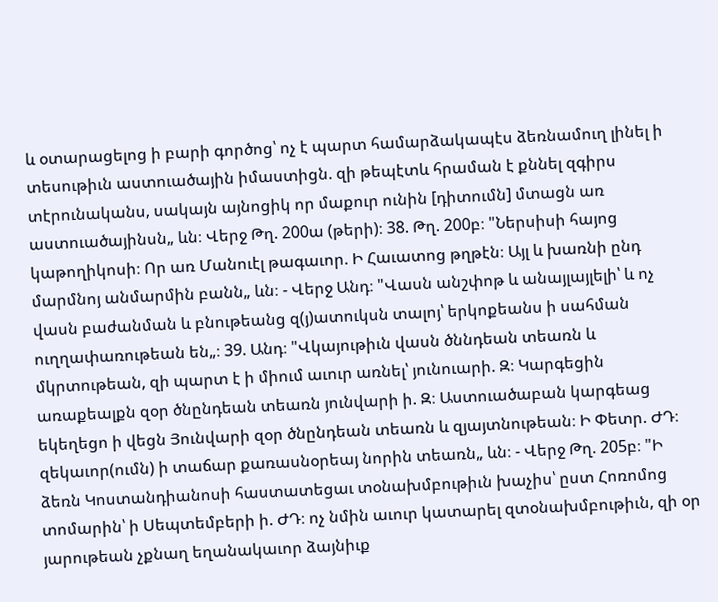և օտարացելոց ի բարի գործոց՝ ոչ է պարտ համարձակապէս ձեռնամուղ լինել ի տեսութիւն աստուածային իմաստիցն. զի թեպէտև հրաման է քննել զգիրս տէրունականս, սակայն այնոցիկ որ մաքուր ունին [դիտումն] մտացն առ աստուածայինսն„ ևն։ Վերջ Թղ. 200ա (թերի)։ 38. Թղ. 200բ։ "Ներսիսի հայոց կաթողիկոսի։ Որ առ Մանուէլ թագաւոր. Ի Հաւատոց թղթէն։ Այլ և խառնի ընդ մարմնոյ անմարմին բանն„ ևն։ - Վերջ Անդ։ "Վասն անշփոթ և անայլայլելի՝ և ոչ վասն բաժանման և բնութեանց զ(յ)ատուկսն տալոյ՝ երկոքեանս ի սահման ուղղափառութեան են„։ 39. Անդ։ "Վկայութիւն վասն ծննդեան տեառն և մկրտութեան, զի պարտ է ի միում աւուր առնել՝ յունուարի. Զ։ Կարգեցին առաքեալքն զօր ծնընդեան տեառն յունվարի ի. Զ։ Աստուածաբան կարգեաց եկեղեցո ի վեցն Յունվարի զօր ծնընդեան տեառն և զյայտնութեան։ Ի Փետր. ԺԴ։ զեկաւոր(ումն) ի տաճար քառասնօրեայ նորին տեառն„ ևն։ - Վերջ Թղ. 205բ։ "Ի ձեռն Կոստանդիանոսի հաստատեցաւ տօնախմբութիւն խաչիս՝ ըստ Հոռոմոց տոմարին՝ ի Սեպտեմբերի ի. ԺԴ։ ոչ նմին աւուր կատարել զտօնախմբութիւն, զի օր յարութեան չքնաղ եղանակաւոր ձայնիւք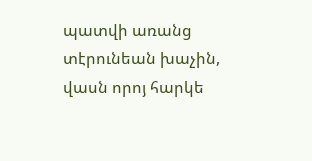պատվի առանց տէրունեան խաչին, վասն որոյ հարկե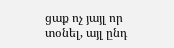ցաք ոչ յայլ որ տօնել, այլ ընդ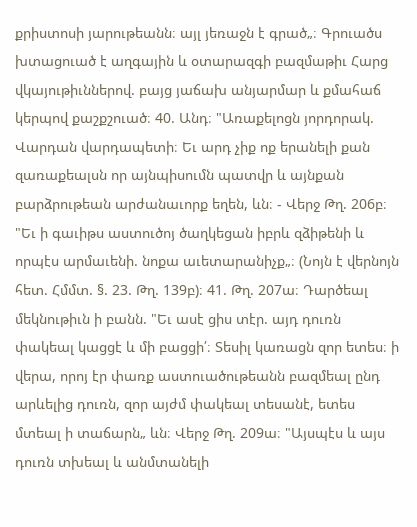քրիստոսի յարութեանն։ այլ յեռաջն է գրած„։ Գրուածս խտացուած է աղգային և օտարազգի բազմաթիւ Հարց վկայութիւններով. բայց յաճախ անյարմար և քմահաճ կերպով քաշքշուած։ 40. Անդ։ "Առաքելոցն յորդորակ. Վարդան վարդապետի։ Եւ արդ չիք ոք երանելի քան զառաքեալսն որ այնպիսումն պատվր և այնքան բարձրութեան արժանաւորք եղեն, ևն։ - Վերջ Թղ. 206բ։ "Եւ ի գաւիթս աստուծոյ ծաղկեցան իբրև զձիթենի և որպէս արմաւենի. նոքա աւետարանիչք„։ (Նոյն է վերնոյն հետ. Հմմտ. §. 23. Թղ. 139բ)։ 41. Թղ. 207ա։ Դարծեալ մեկնութիւն ի բանն. "Եւ ասէ ցիս տէր. այդ դուռն փակեալ կացցէ և մի բացցի՛։ Տեսիլ կառացն զոր ետես։ ի վերա, որոյ էր փառք աստուածութեանն բազմեալ ընդ արևելից դուռն, զոր այժմ փակեալ տեսանէ, ետես մտեալ ի տաճարն„ ևն։ Վերջ Թղ. 209ա։ "Այսպէս և այս դուռն տխեալ և անմտանելի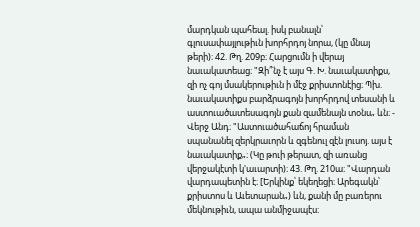մարդկան պահեալ. իսկ բանալն՝ գլուսափայլութիւն խորհրդոյ նորա, (կը մնայ թերի)։ 42. Թղ. 209բ։ Հարցումն ի վերայ նաւակատեաց։ "Զի՞նչ է այս Գ. Խ. նաւակատիքս, զի ոչ գոյ մսակերութիւն ի մէջ քրիստոնէից։ Պխ. նաւակատիքս բարձրագոյն խորհրդով տեսանի և աստուածատեսագոյն քան զամենայն տօնս„ ևն։ - Վերջ Անդ։ "Աստուածահաճոյ հրաման սպանանել զերկրաւորն և զգենուլ զէն լուսոյ. այս է նաւակատիք„։ (Կը թուի թերատ, զի առանց վերջակէտի կ'աւարտի)։ 43. Թղ. 210ա։ "Վարդան վարդապետին է։ [Երկինք՝ եկեղեցի։ Արեգակն՝ քրիստոս և Աւետարան„) ևն, քանի մը բառերու մեկնութիւն, ապա անմիջապէս։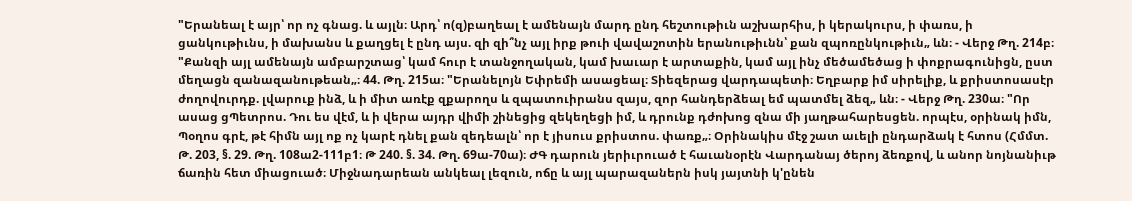"Երանեալ է այր՝ որ ոչ գնաց. և այլն։ Արդ՝ ո(զ)բաղեալ է ամենայն մարդ ընդ հեշտութիւն աշխարհիս, ի կերակուրս, ի փառս, ի ցանկութիւնս, ի մախանս և քաղցել է ընդ այս. զի զի՞նչ այլ իրք թուի վավաշոտին երանութիւնն՝ քան զպոռընկութիւն„ ևն։ - Վերջ Թղ. 214բ։ "Քանզի այլ ամենայն ամբարշտաց՝ կամ հուր է տանջողական, կամ խաւար է արտաքին, կամ այլ ինչ մեծամեծաց ի փոքրագունիցն, ըստ մեղացն զանազանութեան„։ 44. Թղ. 215ա։ "Երանելոյն Եփրեմի ասացեալ։ Տիեզերաց վարդապետի։ Եղբարք իմ սիրելիք, և քրիստոսասէր ժողովուրդք. լվարուք ինձ, և ի միտ առէք զքարողս և զպատուիրանս զայս, զոր հանդերձեալ եմ պատմել ձեզ„ ևն։ - Վերջ Թղ. 230ա։ "Որ ասաց ցՊետրոս. Դու ես վէմ, և ի վերա այդր վիմի շինեցից զեկեղեցի իմ, և դրունք դժոխոց զնա մի յաղթահարեսցեն. որպէս, օրինակ իմն, Պօղոս գրէ, թէ հիմն այլ ոք ոչ կարէ դնել քան զեդեալն՝ որ է յիսուս քրիստոս. փառք„։ Օրինակիս մէջ շատ աւելի ընդարձակ է հտոս (Հմմտ. Թ. 203, §. 29. Թղ. 108ա2-111բ1։ Թ 240. §. 34. Թղ. 69ա-70ա)։ ԺԳ դարուն յերիւրուած է հաւանօրէն Վարդանայ ծերոյ ձեռքով, և անոր նոյնանիւթ ճառին հետ միացուած։ Միջնադարեան անկեալ լեզուն, ոճը և այլ պարազաներն իսկ յայտնի կ'ընեն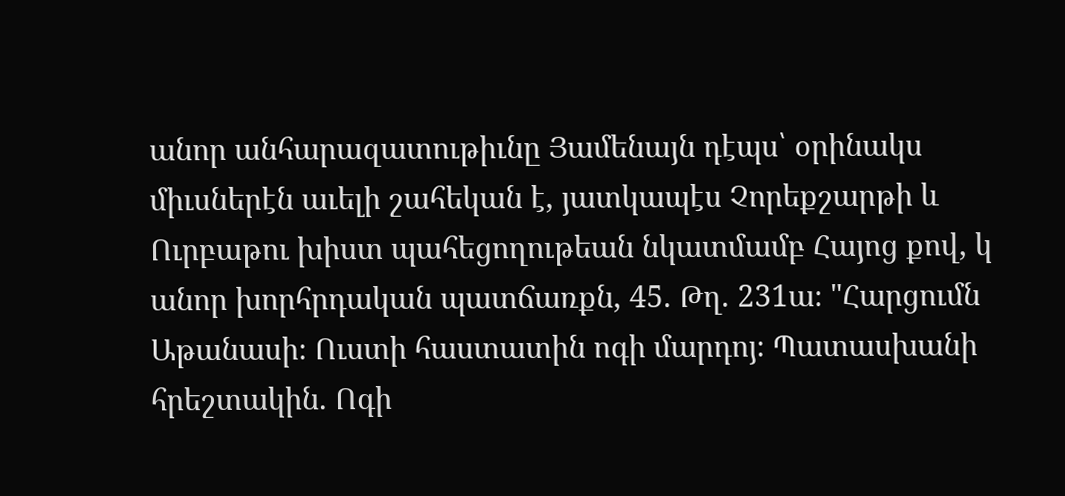անոր անհարազատութիւնը Յամենայն դէպս՝ օրինակս միւսներէն աւելի շահեկան է, յատկապէս Չորեքշարթի և Ուրբաթու խիստ պահեցողութեան նկատմամբ Հայոց քով, կ անոր խորհրդական պատճառքն, 45. Թղ. 231ա։ "Հարցումն Աթանասի։ Ուստի հաստատին ոգի մարդոյ։ Պատասխանի հրեշտակին. Ոգի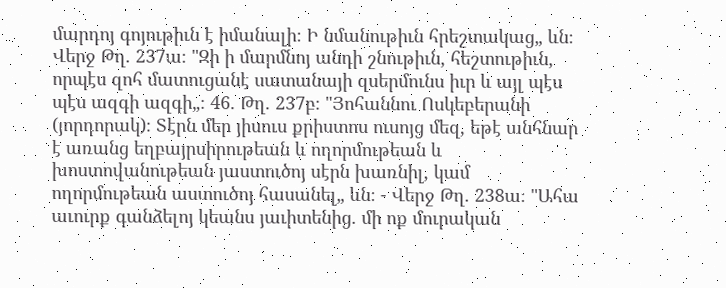մարդոյ գոյութիւն է իմանալի։ Ի նմանութիւն հրեշտակաց„ ևն։ Վերջ Թղ. 237ա։ "Զի ի մարմնոյ անդի շնութիւն, հեշտութիւն, որպէս զոհ մատուցանէ սատանայի զսերմունս իւր և այլ պէս պէս ազգի ազգի„։ 46. Թղ. 237բ։ "Յոհաննու Ոսկեբերանի (յորդորակ)։ Տէրն մեր յիսուս քրիստոս ուսոյց մեզ, եթէ անհնար է առանց եղբայրսիրութեան և ողորմութեան և խոստովանութեան յաստուծոյ սէրն խառնիլ, կամ ողորմութեան աստուծոյ հասանել„ ևն։ - Վերջ Թղ. 238ա։ "Ահա աւուրք գանձելոյ կեանս յաւիտենից. մի ոք մուրական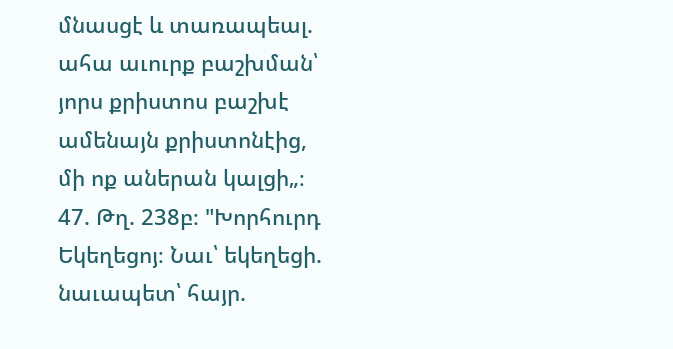մնասցէ և տառապեալ. ահա աւուրք բաշխման՝ յորս քրիստոս բաշխէ ամենայն քրիստոնէից, մի ոք աներան կալցի„։ 47. Թղ. 238բ։ "Խորհուրդ Եկեղեցոյ։ Նաւ՝ եկեղեցի. նաւապետ՝ հայր.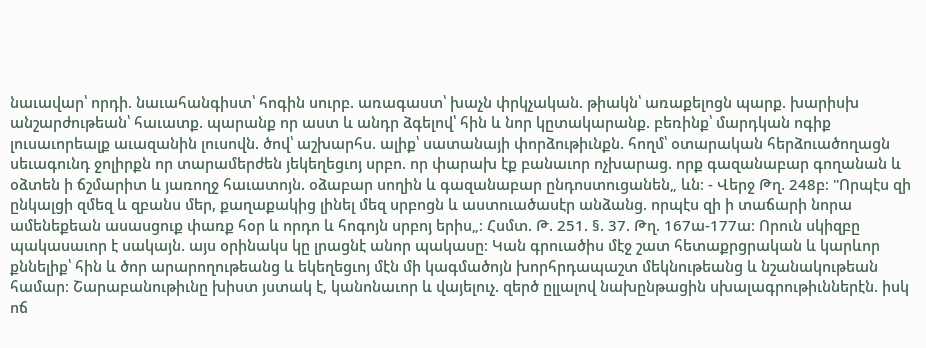նաւավար՝ որդի. նաւահանգիստ՝ հոգին սուրբ. առագաստ՝ խաչն փրկչական. թիակն՝ առաքելոցն պարք. խարիսխ անշարժութեան՝ հաւատք. պարանք որ աստ և անդր ձգելով՝ հին և նոր կըտակարանք. բեռինք՝ մարդկան ոգիք լուսաւորեալք աւազանին լուսովն. ծով՝ աշխարհս. ալիք՝ սատանայի փորձութիւնքն. հողմ՝ օտարական հերձուածողացն սեւագունդ ջոլիրքն որ տարամերժեն յեկեղեցւոյ սրբո. որ փարախ էք բանաւոր ոչխարաց. որք գազանաբար գողանան և օձտեն ի ճշմարիտ և յառողջ հաւատոյն. օձաբար սողին և գազանաբար ընդոստուցանեն„ ևն։ - Վերջ Թղ. 248բ։ "Որպէս զի ընկալցի զմեզ և զբանս մեր, քաղաքակից լինել մեզ սրբոցն և աստուածասէր անձանց. որպէս զի ի տաճարի նորա ամենեքեան ասասցուք փառք հօր և որդո և հոգոյն սրբոյ երիս„։ Հսմտ. Թ. 251. §. 37. Թղ. 167ա-177ա։ Որուն սկիզբը պակասաւոր է սակայն. այս օրինակս կը լրացնէ անոր պակասը։ Կան գրուածիս մէջ շատ հետաքրցրական և կարևոր քննելիք՝ հին և ծոր արարողութեանց և եկեղեցւոյ մէն մի կագմածոյն խորհրդապաշտ մեկնութեանց և նշանակութեան համար։ Շարաբանութիւնը խիստ յստակ է, կանոնաւոր և վայելուչ. զերծ ըլլալով նախընթացին սխալագրութիւններէն. իսկ ոճ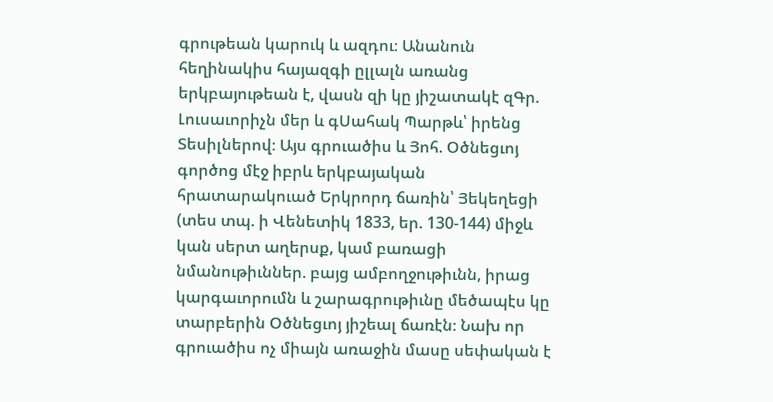գրութեան կարուկ և ազդու։ Անանուն հեղինակիս հայազգի ըլլալն առանց երկբայութեան է, վասն զի կը յիշատակէ զԳր. Լուսաւորիչն մեր և գՍահակ Պարթև՝ իրենց Տեսիլներով։ Այս գրուածիս և Յոհ. Օծնեցւոյ գործոց մէջ իբրև երկբայական հրատարակուած Երկրորդ ճառին՝ Յեկեղեցի (տես տպ. ի Վենետիկ 1833, եր. 130-144) միջև կան սերտ աղերսք, կամ բառացի նմանութիւններ. բայց ամբողջութիւնն, իրաց կարգաւորումն և շարագրութիւնը մեծապէս կը տարբերին Օծնեցւոյ յիշեալ ճառէն։ Նախ որ գրուածիս ոչ միայն առաջին մասը սեփական է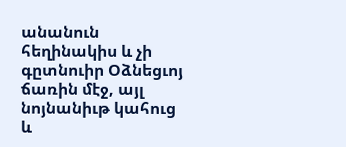անանուն հեղինակիս և չի գըտնուիր Օձնեցւոյ ճառին մէջ, այլ նոյնանիւթ կահուց և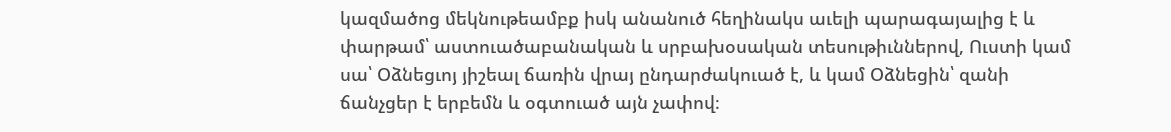կազմածոց մեկնութեամբք իսկ անանուծ հեղինակս աւելի պարագայալից է և փարթամ՝ աստուածաբանական և սրբախօսական տեսութիւններով, Ուստի կամ սա՝ Օձնեցւոյ յիշեալ ճառին վրայ ընդարժակուած է, և կամ Օձնեցին՝ զանի ճանչցեր է երբեմն և օգտուած այն չափով։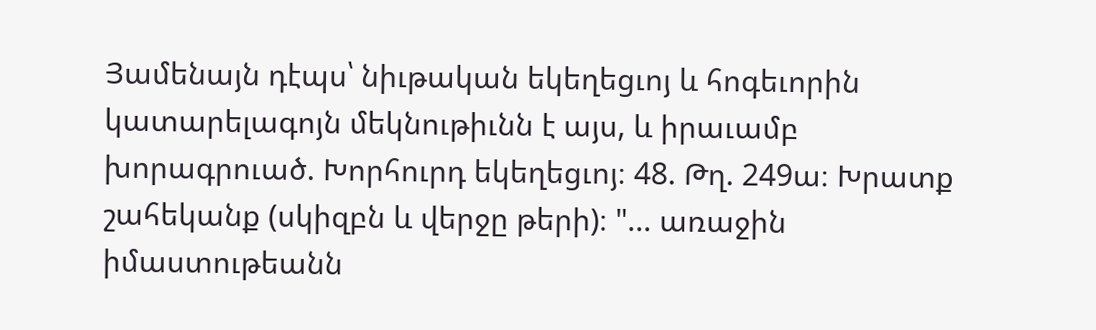Յամենայն դէպս՝ նիւթական եկեղեցւոյ և հոգեւորին կատարելագոյն մեկնութիւնն է այս, և իրաւամբ խորագրուած. Խորհուրդ եկեղեցւոյ։ 48. Թղ. 249ա։ Խրատք շահեկանք (սկիզբն և վերջը թերի)։ "... առաջին իմաստութեանն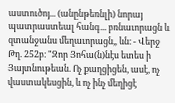աստուծոյ... (անընթեռնլի) նորայ պատրաստեալ հանգ... բռնաւորացն և զտանջանս մեղաւորացն„ ևն։ - Վերջ Թղ. 252բ։ "Զոր Յոհա(ն)նէս ետես ի Յայտնութեան. Ոչ քաղցիցեն, ասէ, ոչ վաստակեսցին, և ոչ ինչ մեղիցէ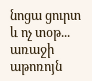նոցա ցուրտ և ոչ տօթ... առաջի աթոռոյն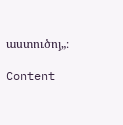աստուծոյ„։

Content